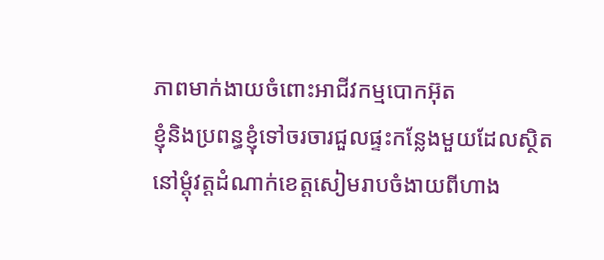ភាពមាក់ងាយចំពោះអាជីវកម្មបោកអ៊ុត
ខ្ញុំនិងប្រពន្ធខ្ញុំទៅចរចារជួលផ្ទះកន្លែងមួយដែលស្ថិតនៅម្តុំវត្តដំណាក់ខេត្តសៀមរាបចំងាយពីហាង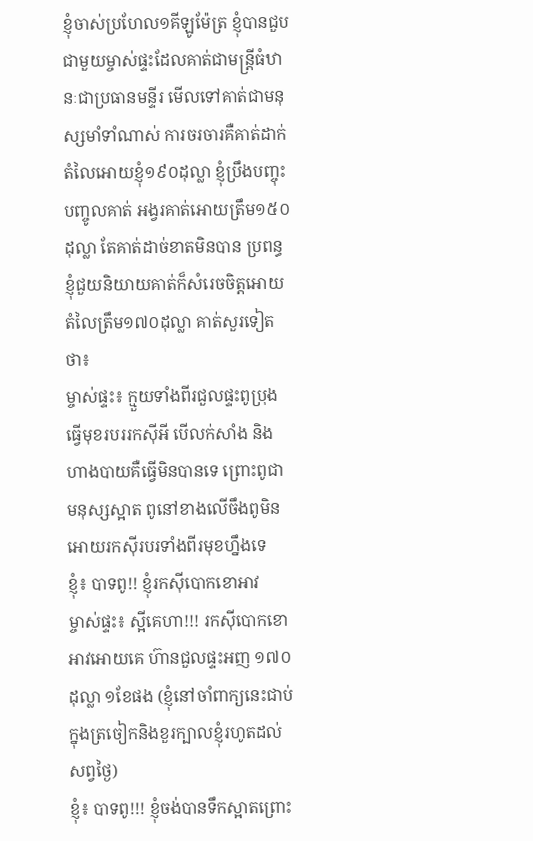ខ្ញុំចាស់ប្រហែល១គីឡូម៉ែត្រ ខ្ញុំបានជួបជាមួយម្ចាស់ផ្ទះដែលគាត់ជាមន្ត្រីធំឋានៈជាប្រធានមន្ទីរ មើលទៅគាត់ជាមនុស្សមាំទាំណាស់ ការចរចារគឺគាត់ដាក់តំលៃអោយខ្ញុំ១៩០ដុល្លា ខ្ញុំប្រឹងបញ្ចុះបញ្ចូលគាត់ អង្វរគាត់អោយត្រឹម១៥០ដុល្លា តែគាត់ដាច់ខាតមិនបាន ប្រពន្ធខ្ញុំជួយនិយាយគាត់ក៏សំរេចចិត្តអោយតំលៃត្រឹម១៧០ដុល្លា គាត់សួរទៀតថា៖
ម្ចាស់ផ្ទះ៖ ក្មួយទាំងពីរជួលផ្ទះពូប្រុងធ្វើមុខរបររកស៊ីអី បើលក់សាំង និងហាងបាយគឺធ្វើមិនបានទេ ព្រោះពូជាមនុស្សស្អាត ពូនៅខាងលើចឹងពូមិនអោយរកស៊ីរបរទាំងពីរមុខហ្នឹងទេ
ខ្ញុំ៖ បាទពូ!! ខ្ញុំរកស៊ីបោកខោអាវ
ម្ចាស់ផ្ទះ៖ ស្អីគេហា!!! រកស៊ីបោកខោអាវអោយគេ ហ៊ានជួលផ្ទះអញ ១៧០ដុល្លា ១ខែផង (ខ្ញុំនៅចាំពាក្យនេះជាប់ក្នុងត្រចៀកនិងខួរក្បាលខ្ញុំរហូតដល់សព្វថ្ងៃ)
ខ្ញុំ៖ បាទពូ!!! ខ្ញុំចង់បានទឹកស្អាតព្រោះ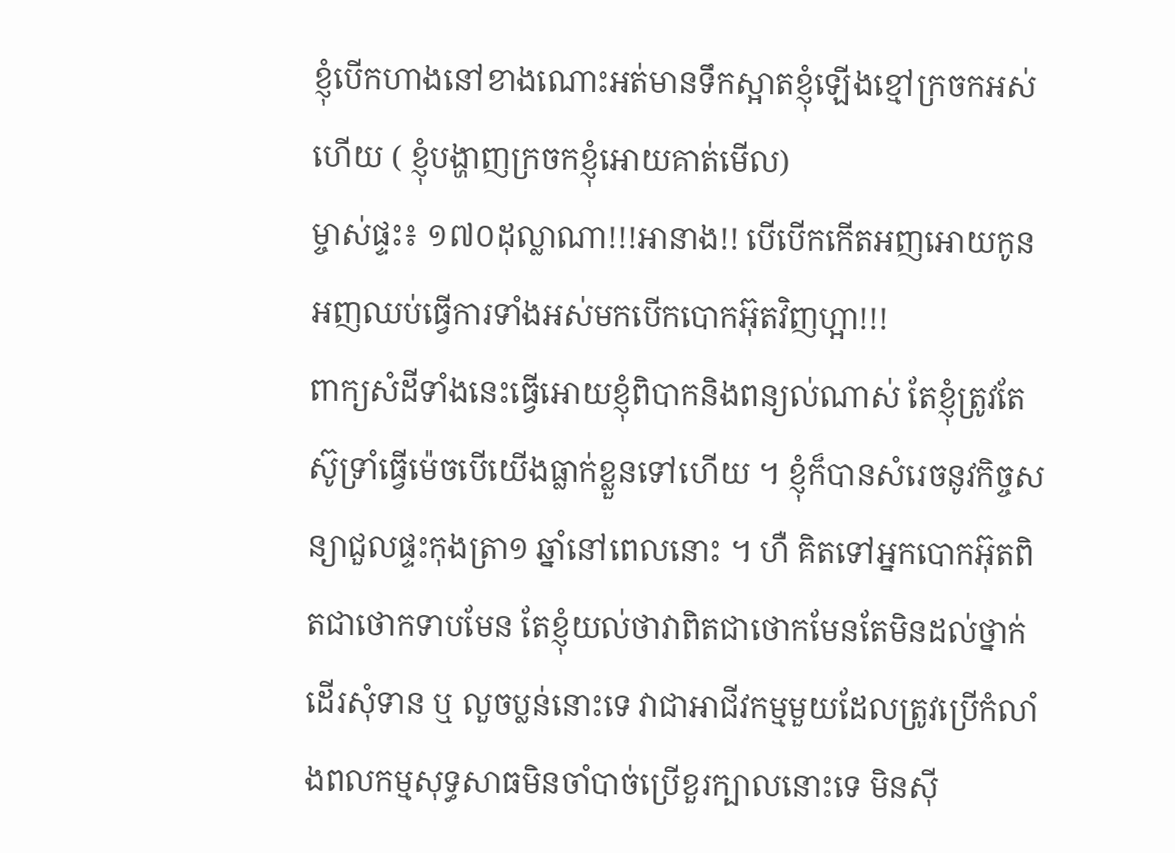ខ្ញុំបើកហាងនៅខាងណោះអត់មានទឹកស្អាតខ្ញុំឡើងខ្មៅក្រចកអស់ហើយ ( ខ្ញុំបង្ហាញក្រចកខ្ញុំអោយគាត់មើល)
ម្ចាស់ផ្ទះ៖ ១៧០ដុល្លាណា!!!អានាង!! បើបើកកើតអញអោយកូនអញឈប់ធ្វើការទាំងអស់មកបើកបោកអ៊ុតវិញហ្អា!!!
ពាក្យសំដីទាំងនេះធ្វើអោយខ្ញុំពិបាកនិងពន្យល់ណាស់ តែខ្ញុំត្រូវតែស៊ូទ្រាំធ្វើម៉េចបើយើងធ្លាក់ខ្លួនទៅហើយ ។ ខ្ញុំក៏បានសំរេចនូវកិច្ចសន្យាជួលផ្ទះកុងត្រា១ ឆ្នាំនៅពេលនោះ ។ ហឺ គិតទៅអ្នកបោកអ៊ុតពិតជាថោកទាបមែន តែខ្ញុំយល់ថាវាពិតជាថោកមែនតែមិនដល់ថ្នាក់ដើរសុំទាន ឬ លួចប្លន់នោះទេ វាជាអាជីវកម្មមួយដែលត្រូវប្រើកំលាំងពលកម្មសុទ្ធសាធមិនចាំបាច់ប្រើខួរក្បាលនោះទេ មិនស៊ី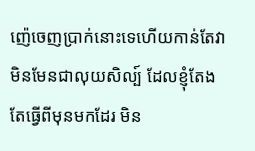ញ៉េចេញប្រាក់នោះទេហើយកាន់តែវាមិនមែនជាលុយសិល្ប៍ ដែលខ្ញុំតែងតែធ្វើពីមុនមកដែរ មិន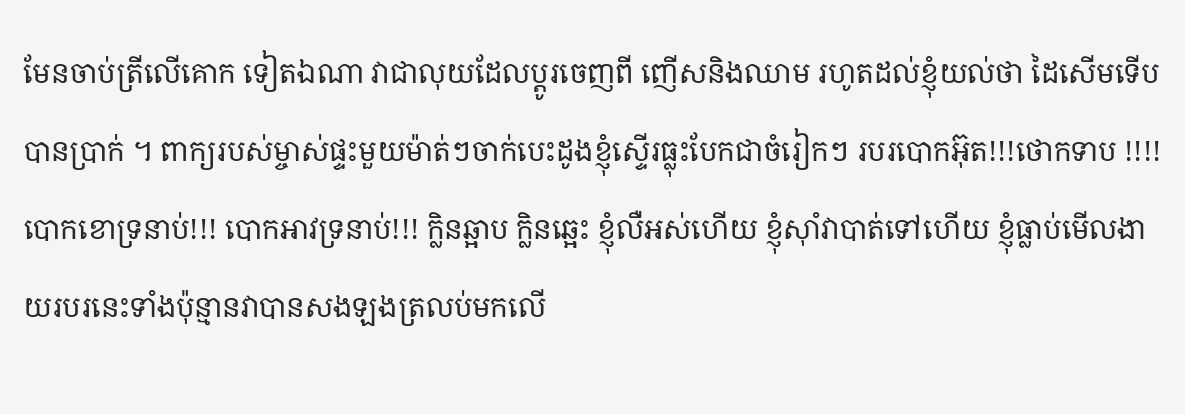មែនចាប់ត្រីលើគោក ទៀតឯណា វាជាលុយដែលប្តូរចេញពី ញើសនិងឈាម រហូតដល់ខ្ញុំយល់ថា ដៃសើមទើបបានប្រាក់ ។ ពាក្យរបស់ម្ចាស់ផ្ទះមួយម៉ាត់ៗចាក់បេះដូងខ្ញុំស្ទើរធ្លុះបែកជាចំរៀកៗ របរបោកអ៊ុត!!!ថោកទាប !!!! បោកខោទ្រនាប់!!! បោកអាវទ្រនាប់!!! ក្លិនឆ្អាប ក្លិនឆ្អេះ ខ្ញុំលឺអស់ហើយ ខ្ញុំស៊ាំវាបាត់ទៅហើយ ខ្ញុំធ្លាប់មើលងាយរបរនេះទាំងប៉ុន្មានវាបានសងឡងត្រលប់មកលើ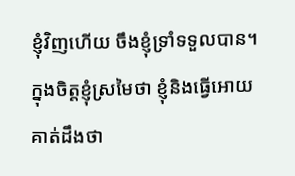ខ្ញុំវិញហើយ ចឹងខ្ញុំទ្រាំទទួលបាន។ ក្នុងចិត្តខ្ញុំស្រមៃថា ខ្ញុំនិងធ្វើអោយគាត់ដឹងថា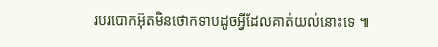របរបោកអ៊ុតមិនថោកទាបដូចអ្វីដែលគាត់យល់នោះទេ ៕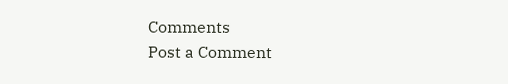Comments
Post a Comment